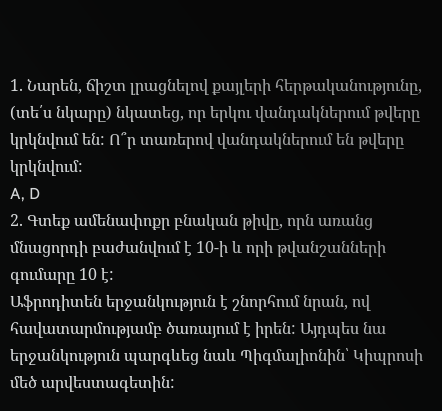1. Նարեն, ճիշտ լրացնելով քայլերի հերթականությունը, (տե՛ս նկարը) նկատեց, որ երկու վանդակներում թվերը կրկնվում են: Ո՞ր տառերով վանդակներում են թվերը կրկնվում:
A, D
2. Գտեք ամենափոքր բնական թիվը, որն առանց մնացորդի բաժանվում է 10-ի և որի թվանշանների գումարը 10 է:
Աֆրոդիտեն երջանկություն է շնորհում նրան, ով հավատարմությամբ ծառայում է իրեն: Այդպես նա երջանկություն պարգևեց նաև Պիգմալիոնին՝ Կիպրոսի մեծ արվեստագետին: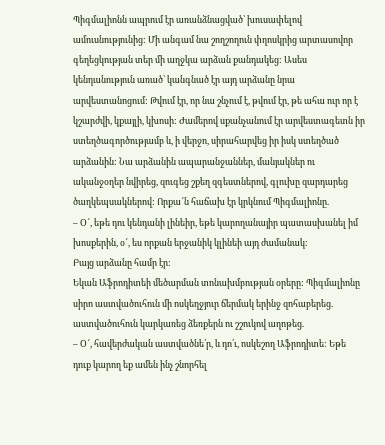Պիգմալիոնն ապրում էր առանձնացված՝ խուսափելով ամուսնությունից: Մի անգամ նա շողշողուն փղոսկրից արտասովոր գեղեցկության տեր մի աղջկա արձան քանդակեց: Ասես կենդանություն առած՝ կանգնած էր այդ արձանը նրա արվեստանոցում: Թվում էր, որ նա շնչում է, թվում էր, թե ահա ուր որ է կշարժվի, կքայլի, կխոսի: Ժամերով սքանչանում էր արվեստագետն իր ստեղծագործությամբ և, ի վերջո, սիրահարվեց իր իսկ ստեղծած արձանին: Նա արձանին ապարանջաններ, մանյակներ ու ականջօղեր նվիրեց, զուգեց շքեղ զգեստներով, գլուխը զարդարեց ծաղկեպսակներով: Որքա՜ն հաճախ էր կրկնում Պիգմալիոնը.
– Օ՜, եթե դու կենդանի լինեիր, եթե կարողանայիր պատասխանել իմ խոսքերին, օ՜, ես որքան երջանիկ կլինեի այդ ժամանակ:
Բայց արձանը համր էր:
Եկան Աֆրոդիտեի մեծարման տոնախմբության օրերը: Պիգմալիոնը սիրո աստվածուհուն մի ոսկեղջյուր ճերմակ երինջ զոհաբերեց. աստվածուհուն կարկառեց ձեռքերն ու շշուկով աղոթեց.
– Օ՜, հավերժական աստվածնե՛ր, և դո՛ւ, ոսկեշող Աֆրոդիտե: Եթե դուք կարող եք ամեն ինչ շնորհել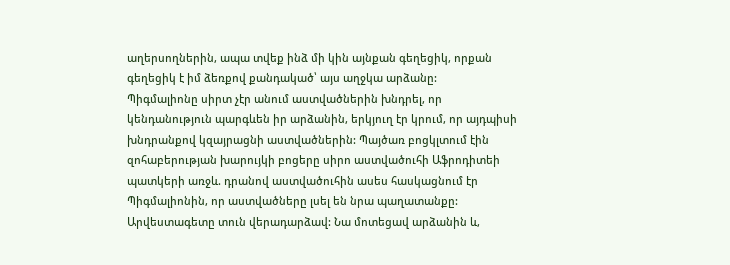աղերսողներին, ապա տվեք ինձ մի կին այնքան գեղեցիկ, որքան գեղեցիկ է իմ ձեռքով քանդակած՝ այս աղջկա արձանը:
Պիգմալիոնը սիրտ չէր անում աստվածներին խնդրել, որ կենդանություն պարգևեն իր արձանին, երկյուղ էր կրում, որ այդպիսի խնդրանքով կզայրացնի աստվածներին: Պայծառ բոցկլտում էին զոհաբերության խարույկի բոցերը սիրո աստվածուհի Աֆրոդիտեի պատկերի առջև. դրանով աստվածուհին ասես հասկացնում էր Պիգմալիոնին, որ աստվածները լսել են նրա պաղատանքը:
Արվեստագետը տուն վերադարձավ: Նա մոտեցավ արձանին և,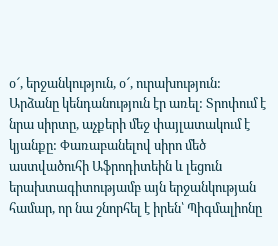օ՜, երջանկություն, օ՜, ուրախություն: Արձանը կենդանություն էր առել: Տրոփում է նրա սիրտը, աչքերի մեջ փայլատակում է կյանքը: Փառաբանելով սիրո մեծ աստվածուհի Աֆրոդիտեին և լեցուն երախտագիտությամբ այն երջանկության համար, որ նա շնորհել է իրեն՝ Պիգմալիոնը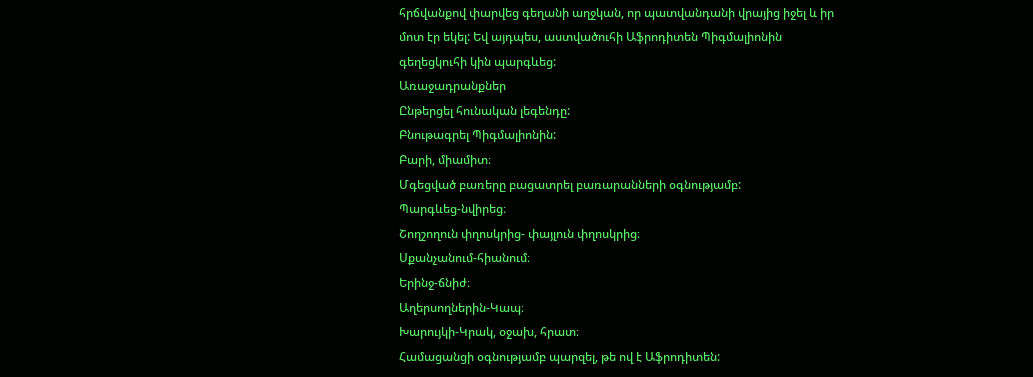հրճվանքով փարվեց գեղանի աղջկան, որ պատվանդանի վրայից իջել և իր մոտ էր եկել: Եվ այդպես, աստվածուհի Աֆրոդիտեն Պիգմալիոնին գեղեցկուհի կին պարգևեց:
Առաջադրանքներ
Ընթերցել հունական լեգենդը:
Բնութագրել Պիգմալիոնին:
Բարի, միամիտ։
Մգեցված բառերը բացատրել բառարանների օգնությամբ:
Պարգևեց-նվիրեց։
Շողշողուն փղոսկրից- փայլուն փղոսկրից։
Սքանչանում-հիանում։
Երինջ-ճնիժ։
Աղերսողներին-Կապ։
Խարույկի-Կրակ, օջախ, հրատ։
Համացանցի օգնությամբ պարզել, թե ով է Աֆրոդիտեն: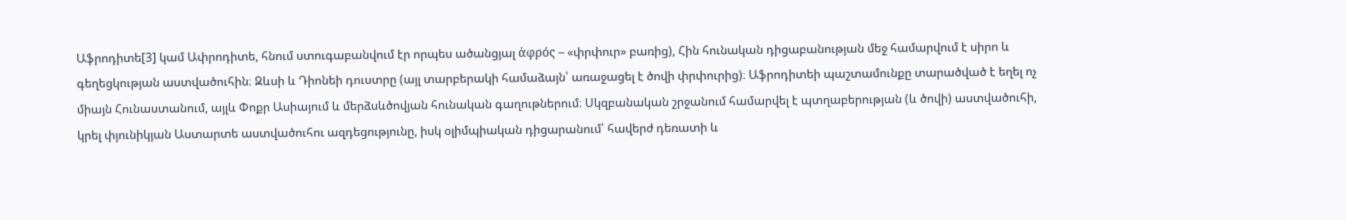Աֆրոդիտե[3] կամ Ափրոդիտե, հնում ստուգաբանվում էր որպես ածանցյալ ἀφρός – «փրփուր» բառից), Հին հունական դիցաբանության մեջ համարվում է սիրո և գեղեցկության աստվածուհին։ Զևսի և Դիոնեի դուստրը (այլ տարբերակի համաձայն՝ առաջացել է ծովի փրփուրից)։ Աֆրոդիտեի պաշտամունքը տարածված է եղել ոչ միայն Հունաստանում, այլև Փոքր Ասիայում և մերձսևծովյան հունական գաղութներում։ Սկզբանական շրջանում համարվել է պտղաբերության (և ծովի) աստվածուհի, կրել փյունիկյան Աստարտե աստվածուհու ազդեցությունը, իսկ օլիմպիական դիցարանում՝ հավերժ դեռատի և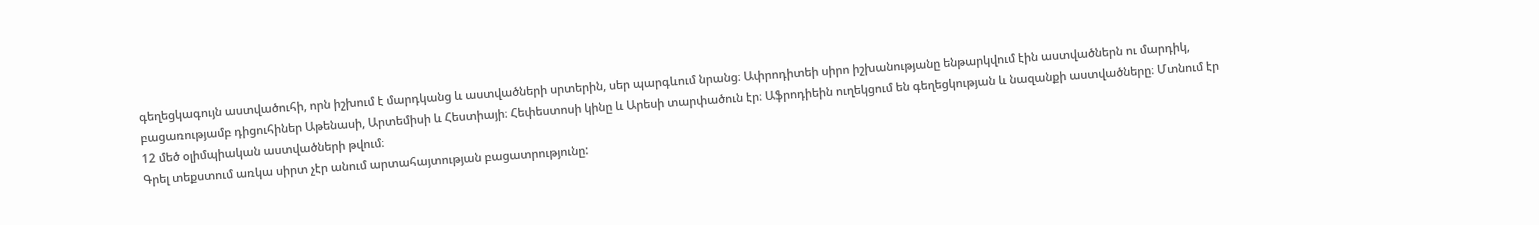գեղեցկագույն աստվածուհի, որն իշխում է մարդկանց և աստվածների սրտերին, սեր պարգևում նրանց։ Ափրոդիտեի սիրո իշխանությանը ենթարկվում էին աստվածներն ու մարդիկ, բացառությամբ դիցուհիներ Աթենասի, Արտեմիսի և Հեստիայի։ Հեփեստոսի կինը և Արեսի տարփածուն էր։ Աֆրոդիեին ուղեկցում են գեղեցկության և նազանքի աստվածները։ Մտնում էր 12 մեծ օլիմպիական աստվածների թվում։
Գրել տեքստում առկա սիրտ չէր անում արտահայտության բացատրությունը: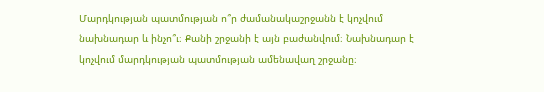Մարդկության պատմության ո՞ր ժամանակաշրջանն է կոչվում նախնադար և ինչո՞ւ։ Քանի շրջանի է այն բաժանվում։ Նախնադար է կոչվում մարդկության պատմության ամենավաղ շրջանը։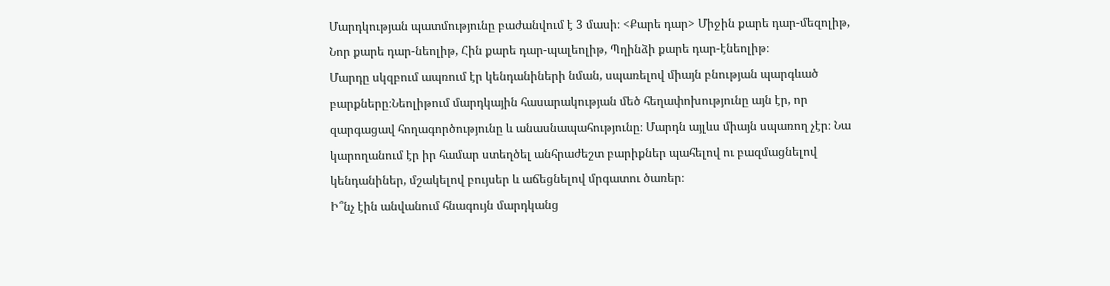Մարդկության պատմությունը բաժանվում է 3 մասի։ <Քարե դար> Միջին քարե դար-մեզոլիթ, Նոր քարե դար-նեոլիթ, Հին քարե դար-պալեոլիթ, Պղինձի քարե դար-էնեոլիթ։
Մարդը սկզբում ապռում էր կենդանիների նման, սպառելով միայն բնության պարգևած բարքները։Նեոլիթում մարդկային հասարակության մեծ հեղափոխությունը այն էր, որ զարգացավ հողագործությունը և անասնապահությունը։ Մարդն այլևս միայն սպառող չէր։ Նա կարողանում էր իր համար ստեղծել անհրաժեշտ բարիքներ պահելով ու բազմացնելով կենդանիներ, մշակելով բույսեր և աճեցնելով մրգատու ծառեր։
Ի՞նչ էին անվանում հնագույն մարդկանց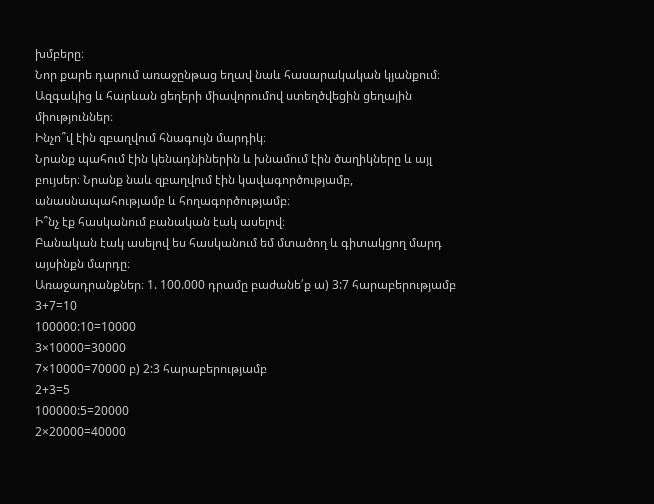խմբերը։
Նոր քարե դարում առաջընթաց եղավ նաև հասարակական կյանքում։ Ազգակից և հարևան ցեղերի միավորումով ստեղծվեցին ցեղային միություններ։
Ինչո՞վ էին զբաղվում հնագույն մարդիկ։
Նրանք պահում էին կենադնիներին և խնամում էին ծաղիկները և այլ բույսեր։ Նրանք նաև զբաղվում էին կավագործությամբ, անասնապահությամբ և հողագործությամբ։
Ի՞նչ էք հասկանում բանական էակ ասելով։
Բանական էակ ասելով ես հասկանում եմ մտածող և գիտակցող մարդ այսինքն մարդը։
Առաջադրանքներ։ 1. 100.000 դրամը բաժանե՛ք ա) 3:7 հարաբերությամբ
3+7=10
100000:10=10000
3×10000=30000
7×10000=70000 բ) 2:3 հարաբերությամբ
2+3=5
100000:5=20000
2×20000=40000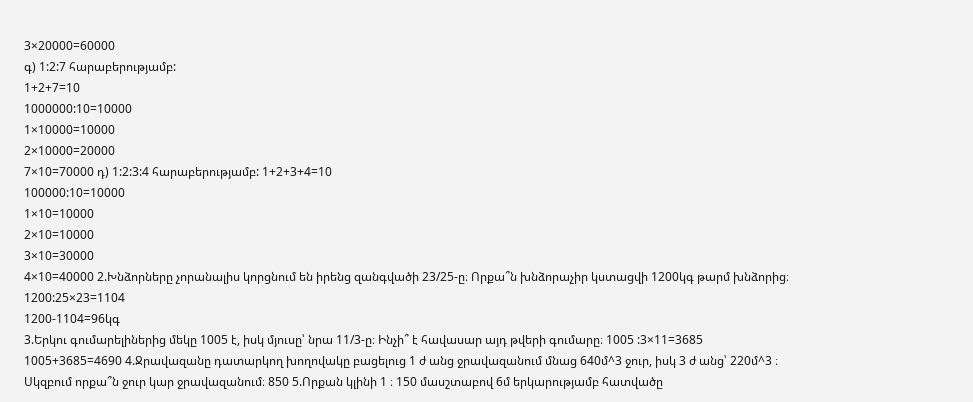3×20000=60000
գ) 1:2:7 հարաբերությամբ:
1+2+7=10
1000000:10=10000
1×10000=10000
2×10000=20000
7×10=70000 դ) 1:2:3:4 հարաբերությամբ: 1+2+3+4=10
100000:10=10000
1×10=10000
2×10=10000
3×10=30000
4×10=40000 2.Խնձորները չորանալիս կորցնում են իրենց զանգվածի 23/25-ը։ Որքա՞ն խնձորաչիր կստացվի 1200կգ թարմ խնձորից։
1200:25×23=1104
1200-1104=96կգ
3.Երկու գումարելիներից մեկը 1005 է, իսկ մյուսը՝ նրա 11/3-ը։ Ինչի՞ է հավասար այդ թվերի գումարը։ 1005 :3×11=3685
1005+3685=4690 4.Ջրավազանը դատարկող խողովակը բացելուց 1 ժ անց ջրավազանում մնաց 640մ^3 ջուր, իսկ 3 ժ անց՝ 220մ^3 ։ Սկզբում որքա՞ն ջուր կար ջրավազանում։ 850 5.Որքան կլինի 1 ։ 150 մասշտաբով 6մ երկարությամբ հատվածը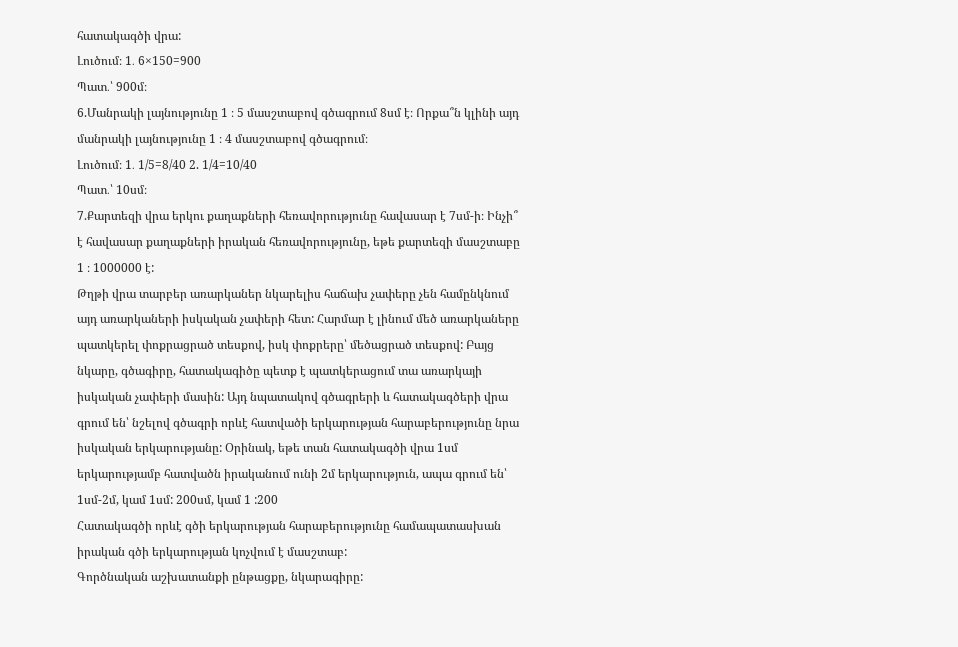հատակագծի վրա:
Լուծում։ 1․ 6×150=900
Պատ․՝ 900մ։
6.Մանրակի լայնությունը 1 ։ 5 մասշտաբով գծագրում 8սմ է։ Որքա՞ն կլինի այդ մանրակի լայնությունը 1 ։ 4 մասշտաբով գծագրում։
Լուծում։ 1․ 1/5=8/40 2. 1/4=10/40
Պատ․՝ 10սմ։
7.Քարտեզի վրա երկու քաղաքների հեռավորությունը հավասար է 7սմ-ի։ Ինչի՞ է հավասար քաղաքների իրական հեռավորությունը, եթե քարտեզի մասշտաբը 1 ։ 1000000 է:
Թղթի վրա տարբեր առարկաներ նկարելիս հաճախ չափերը չեն համընկնում այդ առարկաների իսկական չափերի հետ: Հարմար է լինում մեծ առարկաները պատկերել փոքրացրած տեսքով, իսկ փոքրերը՝ մեծացրած տեսքով: Բայց նկարը, գծագիրը, հատակագիծը պետք է պատկերացում տա առարկայի իսկական չափերի մասին: Այդ նպատակով գծագրերի և հատակագծերի վրա գրում են՝ նշելով գծագրի որևէ հատվածի երկարության հարաբերությունը նրա իսկական երկարությանը: Օրինակ, եթե տան հատակագծի վրա 1սմ երկարությամբ հատվածն իրականում ունի 2մ երկարություն, ապա գրում են՝
1սմ-2մ, կամ 1սմ: 200սմ, կամ 1 :200
Հատակագծի որևէ գծի երկարության հարաբերությունը համապատասխան իրական գծի երկարության կոչվում է մասշտաբ:
Գործնական աշխատանքի ընթացքը, նկարագիրը: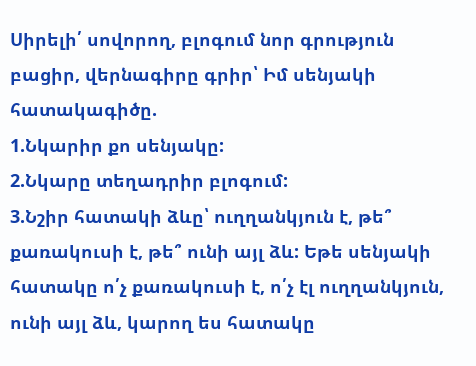Սիրելի՛ սովորող, բլոգում նոր գրություն բացիր, վերնագիրը գրիր՝ Իմ սենյակի հատակագիծը.
1.Նկարիր քո սենյակը:
2.Նկարը տեղադրիր բլոգում:
3.Նշիր հատակի ձևը՝ ուղղանկյուն է, թե՞ քառակուսի է, թե՞ ունի այլ ձև: Եթե սենյակի հատակը ո՛չ քառակուսի է, ո՛չ էլ ուղղանկյուն, ունի այլ ձև, կարող ես հատակը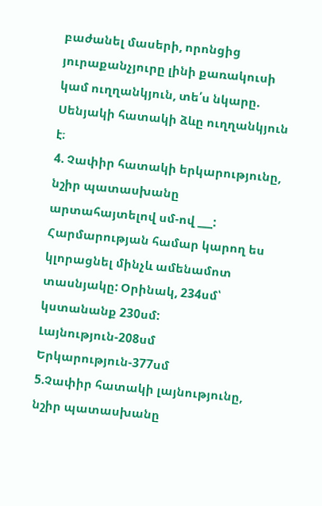բաժանել մասերի, որոնցից յուրաքանչյուրը լինի քառակուսի կամ ուղղանկյուն, տե՛ս նկարը.
Սենյակի հատակի ձևը ուղղանկյուն է։
4. Չափիր հատակի երկարությունը, նշիր պատասխանը արտահայտելով սմ-ով ___: Հարմարության համար կարող ես կլորացնել մինչև ամենամոտ տասնյակը: Օրինակ, 234սմ՝ կստանանք 230սմ:
Լայնություն-208սմ
Երկարություն-377սմ
5.Չափիր հատակի լայնությունը, նշիր պատասխանը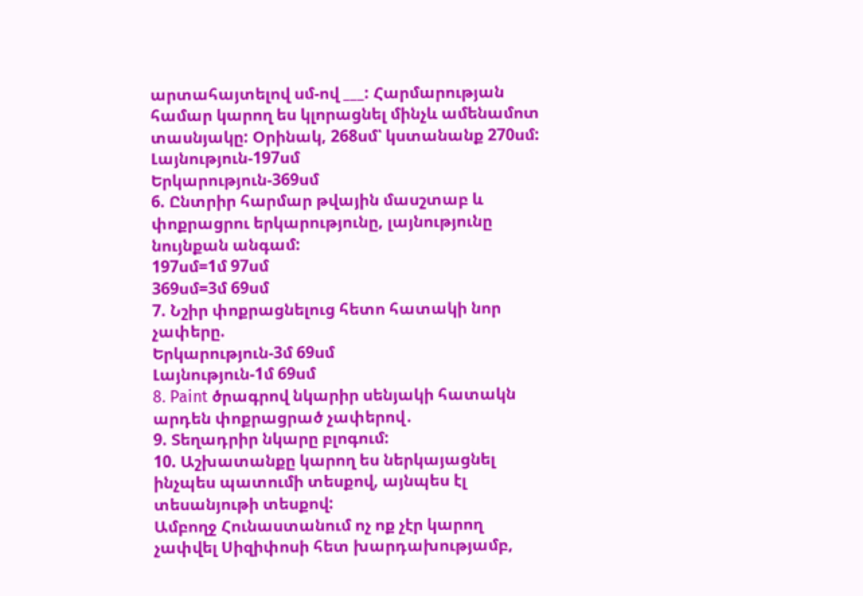արտահայտելով սմ-ով ___: Հարմարության համար կարող ես կլորացնել մինչև ամենամոտ տասնյակը: Օրինակ, 268սմ՝ կստանանք 270սմ:
Լայնություն-197սմ
Երկարություն-369սմ
6. Ընտրիր հարմար թվային մասշտաբ և փոքրացրու երկարությունը, լայնությունը նույնքան անգամ:
197սմ=1մ 97սմ
369սմ=3մ 69սմ
7. Նշիր փոքրացնելուց հետո հատակի նոր չափերը.
Երկարություն-3մ 69սմ
Լայնություն-1մ 69սմ
8. Paint ծրագրով նկարիր սենյակի հատակն արդեն փոքրացրած չափերով․
9. Տեղադրիր նկարը բլոգում:
10. Աշխատանքը կարող ես ներկայացնել ինչպես պատումի տեսքով, այնպես էլ տեսանյութի տեսքով:
Ամբողջ Հունաստանում ոչ ոք չէր կարող չափվել Սիզիփոսի հետ խարդախությամբ,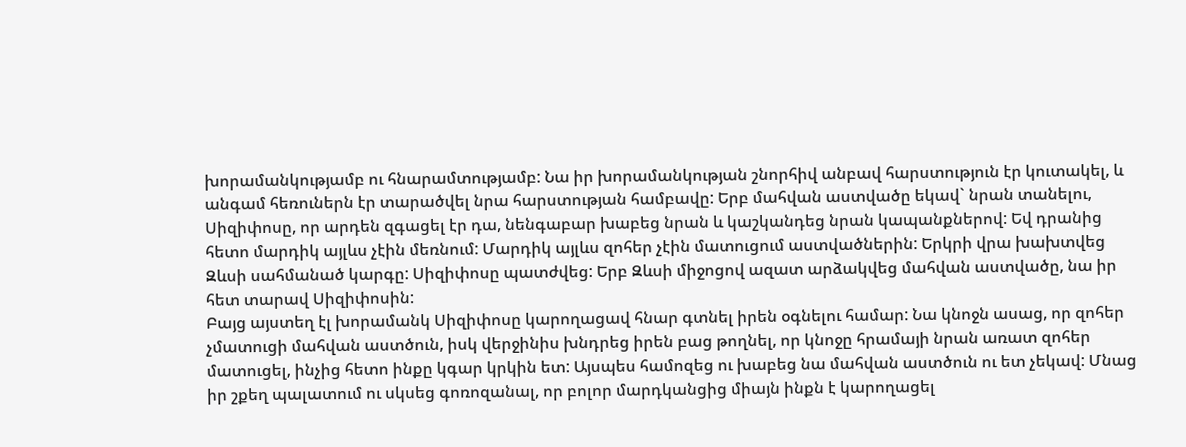խորամանկությամբ ու հնարամտությամբ: Նա իր խորամանկության շնորհիվ անբավ հարստություն էր կուտակել, և անգամ հեռուներն էր տարածվել նրա հարստության համբավը: Երբ մահվան աստվածը եկավ` նրան տանելու, Սիզիփոսը, որ արդեն զգացել էր դա, նենգաբար խաբեց նրան և կաշկանդեց նրան կապանքներով: Եվ դրանից հետո մարդիկ այլևս չէին մեռնում: Մարդիկ այլևս զոհեր չէին մատուցում աստվածներին: Երկրի վրա խախտվեց Զևսի սահմանած կարգը: Սիզիփոսը պատժվեց: Երբ Զևսի միջոցով ազատ արձակվեց մահվան աստվածը, նա իր հետ տարավ Սիզիփոսին:
Բայց այստեղ էլ խորամանկ Սիզիփոսը կարողացավ հնար գտնել իրեն օգնելու համար: Նա կնոջն ասաց, որ զոհեր չմատուցի մահվան աստծուն, իսկ վերջինիս խնդրեց իրեն բաց թողնել, որ կնոջը հրամայի նրան առատ զոհեր մատուցել, ինչից հետո ինքը կգար կրկին ետ: Այսպես համոզեց ու խաբեց նա մահվան աստծուն ու ետ չեկավ: Մնաց իր շքեղ պալատում ու սկսեց գոռոզանալ, որ բոլոր մարդկանցից միայն ինքն է կարողացել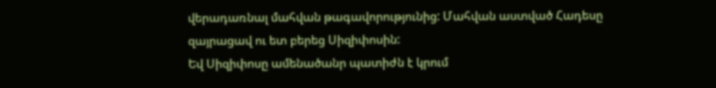վերադառնալ մահվան թագավորությունից: Մահվան աստված Հադեսը զայրացավ ու ետ բերեց Սիզիփոսին:
Եվ Սիզիփոսը ամենածանր պատիժն է կրում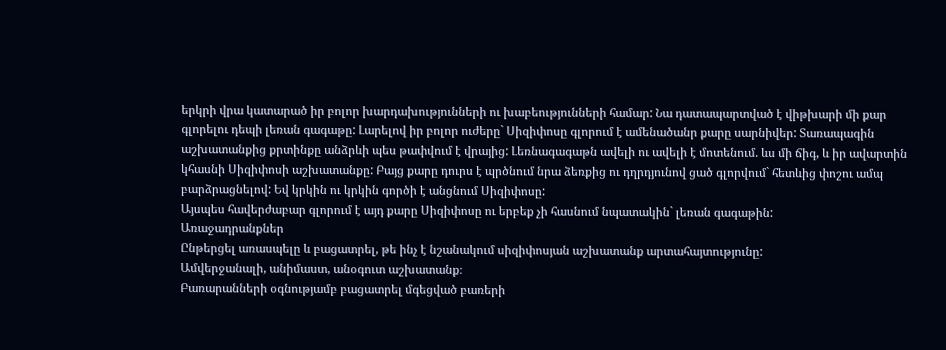երկրի վրա կատարած իր բոլոր խարդախությունների ու խաբեությունների համար: Նա դատապարտված է վիթխարի մի քար գլորելու դեպի լեռան գագաթը: Լարելով իր բոլոր ուժերը` Սիզիփոսը գլորում է ամենածանր քարը սարնիվեր: Տառապագին աշխատանքից քրտինքը անձրևի պես թափվում է վրայից: Լեռնագագաթն ավելի ու ավելի է մոտենում. ևս մի ճիգ, և իր ավարտին կհասնի Սիզիփոսի աշխատանքը: Բայց քարը դուրս է պրծնում նրա ձեռքից ու դղրդյունով ցած գլորվում` հետևից փոշու ամպ բարձրացնելով: Եվ կրկին ու կրկին գործի է անցնում Սիզիփոսը:
Այսպես հավերժաբար գլորում է այդ քարը Սիզիփոսը ու երբեք չի հասնում նպատակին` լեռան գագաթին:
Առաջադրանքներ
Ընթերցել առասպելը և բացատրել, թե ինչ է նշանակում սիզիփոսյան աշխատանք արտահայտությունը:
Ամվերջանալի, անիմաստ, անօգուտ աշխատանք։
Բառարանների օգնությամբ բացատրել մգեցված բառերի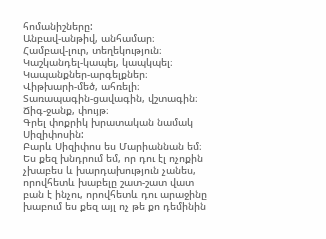հոմանիշները:
Անբավ-անթիվ, անհամար։
Համբավ-լուր, տեղեկություն։
Կաշկանդել-կապել, կապկպել։
Կապանքներ-արգելքներ։
Վիթխարի-մեծ, ահռելի։
Տառապագին-ցավագին, վշտագին։
Ճիգ-ջանք, փույթ։
Գրել փոքրիկ խրատական նամակ Սիզիփոսին:
Բարև Սիզիփոս ես Մարիաննան եմ։ Ես քեզ խնդրում եմ, որ դու էլ ոչոքին չխաբես և խարդախություն չանես, որովհետև խաբելը շատ-շատ վատ բան է ինչու, որովհետև դու արաջինը խաբում ես քեզ այլ ոչ թե քո դեմինին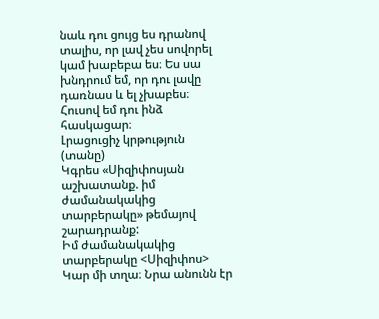նաև դու ցույց ես դրանով տալիս, որ լավ չես սովորել կամ խաբեբա ես։ Ես սա խնդրում եմ, որ դու լավը դառնաս և ել չխաբես։ Հուսով եմ դու ինձ հասկացար։
Լրացուցիչ կրթություն (տանը)
Կգրես «Սիզիփոսյան աշխատանք. իմ ժամանակակից տարբերակը» թեմայով շարադրանք:
Իմ ժամանակակից տարբերակը <Սիզիփոս>
Կար մի տղա։ Նրա անունն էր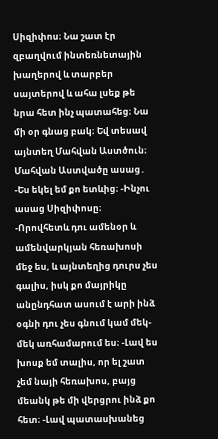Սիզիփոս։ Նա շատ էր զբաղվում ինտեռնետային խաղերով և տարբեր սայտերով և ահա լսեք թե նրա հետ ինչ պատահեց։ Նա մի օր գնաց բակ։ Եվ տեսավ այնտեղ Մահվան Աստծուն։ Մահվան Աստվածը ասաց․ -Ես եկել եմ քո ետևից։ -Ինչու ասաց Սիզիփոսը։ -Որովհետև դու ամենօր և ամենվարկյան հեռախոսի մեջ ես, և այնտեղից դուրս չես գալիս, իսկ քո մայրիկը անընդհատ ասում է արի ինձ օգնի դու չես գնում կամ մեկ-մեկ առհամարում ես։ -Լավ ես խոսք եմ տալիս, որ ել շատ չեմ նայի հեռախոս, բայց մեանկ թե մի վերցրու ինձ քո հետ։ -Լավ պատասխանեց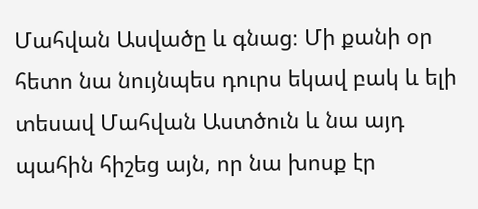Մահվան Ասվածը և գնաց։ Մի քանի օր հետո նա նույնպես դուրս եկավ բակ և ելի տեսավ Մահվան Աստծուն և նա այդ պահին հիշեց այն, որ նա խոսք էր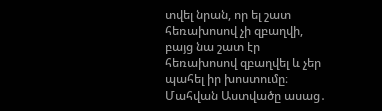տվել նրան, որ ել շատ հեռախոսով չի զբաղվի, բայց նա շատ էր հեռախոսով զբաղվել և չեր պահել իր խոստումը։ Մահվան Աստվածը ասաց․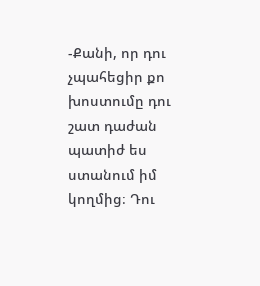-Քանի, որ դու չպահեցիր քո խոստումը դու շատ դաժան պատիժ ես ստանում իմ կողմից։ Դու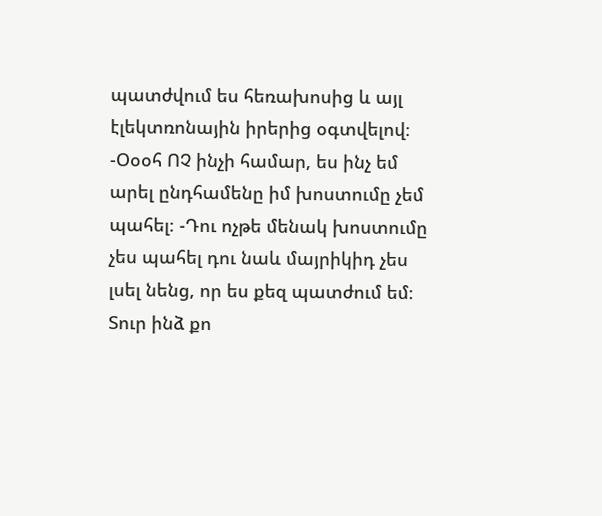պատժվում ես հեռախոսից և այլ էլեկտռոնային իրերից օգտվելով։ -Օօօհ ՈՉ ինչի համար, ես ինչ եմ արել ընդհամենը իմ խոստումը չեմ պահել։ -Դու ոչթե մենակ խոստումը չես պահել դու նաև մայրիկիդ չես լսել նենց, որ ես քեզ պատժում եմ։ Տուր ինձ քո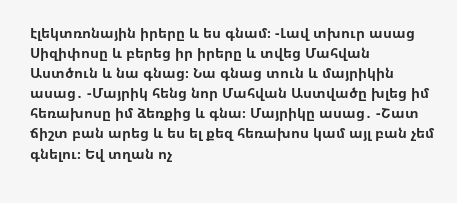էլեկտռոնային իրերը և ես գնամ։ -Լավ տխուր ասաց Սիզիփոսը և բերեց իր իրերը և տվեց Մահվան Աստծուն և նա գնաց։ Նա գնաց տուն և մայրիկին ասաց․ -Մայրիկ հենց նոր Մահվան Աստվածը խլեց իմ հեռախոսը իմ ձեռքից և գնա։ Մայրիկը ասաց․ -Շատ ճիշտ բան արեց և ես ել քեզ հեռախոս կամ այլ բան չեմ գնելու։ Եվ տղան ոչ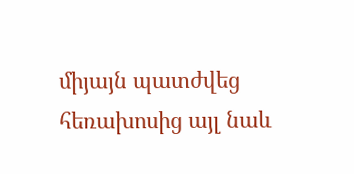միյայն պատժվեց հեռախոսից այլ նաև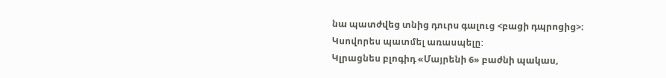նա պատժվեց տնից դուրս գալուց <բացի դպրոցից>։
Կսովորես պատմել առասպելը:
Կլրացնես բլոգիդ «Մայրենի 6» բաժնի պակաս,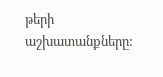թերի աշխատանքները: